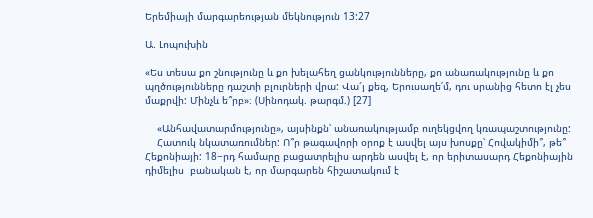Երեմիայի մարգարեության մեկնություն 13:27

Ա. Լոպուխին

«Ես տեսա քո շնությունը և քո խելահեղ ցանկությունները, քո անառակությունը և քո պղծությունները դաշտի բլուրների վրա: Վա՜յ քեզ, Երուսաղե՛մ, դու սրանից հետո էլ չես մաքրվի: Մինչև ե՞րբ»։ (Սինոդակ. թարգմ.) [27]

    «Անհավատարմությունը», այսինքն՝ անառակությամբ ուղեկցվող կռապաշտությունը:
    Հատուկ նկատառումներ: Ո՞ր թագավորի օրոք է ասվել այս խոսքը՝ Հովակիմի՞, թե՞ Հեքոնիայի: 18−րդ համարը բացատրելիս արդեն ասվել է, որ երիտասարդ Հեքոնիային դիմելիս  բանական է, որ մարգարեն հիշատակում է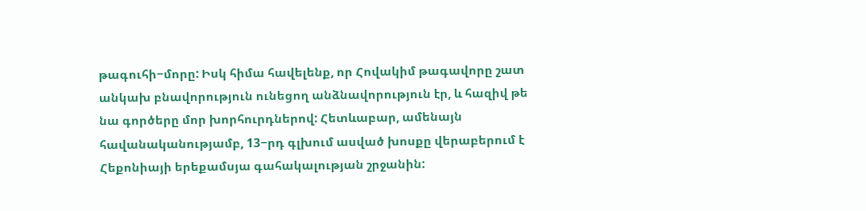թագուհի−մորը: Իսկ հիմա հավելենք, որ Հովակիմ թագավորը շատ անկախ բնավորություն ունեցող անձնավորություն էր, և հազիվ թե նա գործերը մոր խորհուրդներով: Հետևաբար, ամենայն հավանականությամբ, 13−րդ գլխում ասված խոսքը վերաբերում է Հեքոնիայի երեքամսյա գահակալության շրջանին: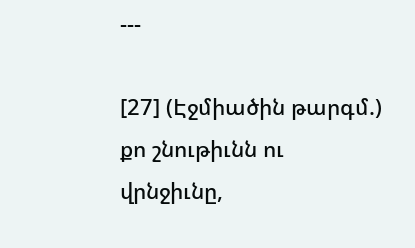---

[27] (Էջմիածին թարգմ.)  քո շնութիւնն ու վրնջիւնը,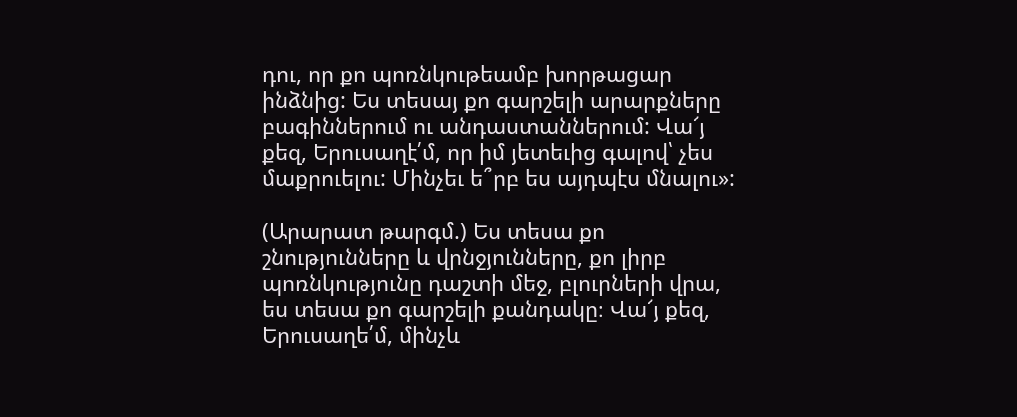դու, որ քո պոռնկութեամբ խորթացար ինձնից: Ես տեսայ քո գարշելի արարքները բագիններում ու անդաստաններում: Վա՜յ քեզ, Երուսաղէ՛մ, որ իմ յետեւից գալով՝ չես մաքրուելու: Մինչեւ ե՞րբ ես այդպէս մնալու»:

(Արարատ թարգմ.) Ես տեսա քո շնությունները և վրնջյունները, քո լիրբ պոռնկությունը դաշտի մեջ, բլուրների վրա, ես տեսա քո գարշելի քանդակը։ Վա՜յ քեզ, Երուսաղե՛մ, մինչև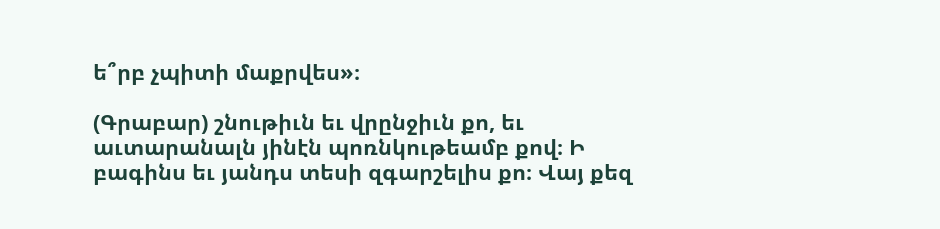ե՞րբ չպիտի մաքրվես»։

(Գրաբար) շնութիւն եւ վրընջիւն քո, եւ աւտարանալն յինէն պոռնկութեամբ քով։ Ի բագինս եւ յանդս տեսի զգարշելիս քո։ Վայ քեզ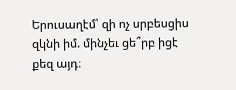Երուսաղէմ՝ զի ոչ սրբեսցիս զկնի իմ. մինչեւ ցե՞րբ իցէ քեզ այդ։